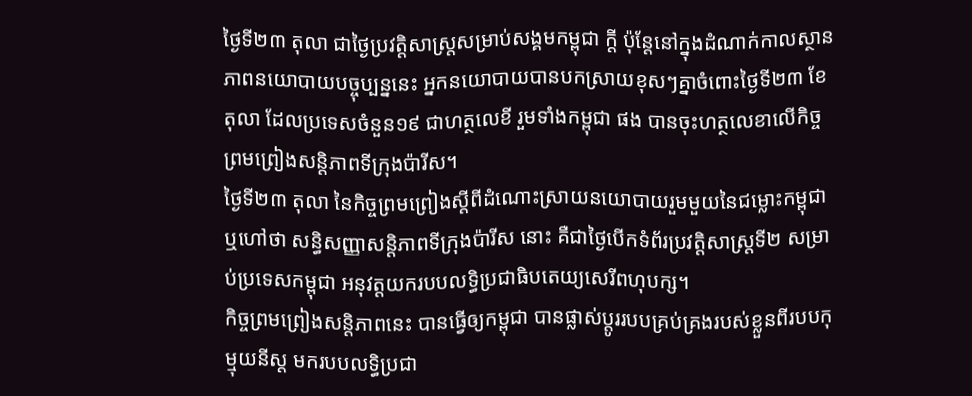ថ្ងៃទី២៣ តុលា ជាថ្ងៃប្រវត្តិសាស្ត្រសម្រាប់សង្គមកម្ពុជា ក្ដី ប៉ុន្តែនៅក្នុងដំណាក់កាលស្ថានភាពនយោបាយបច្ចុប្បន្ននេះ អ្នកនយោបាយបានបកស្រាយខុសៗគ្នាចំពោះថ្ងៃទី២៣ ខែតុលា ដែលប្រទេសចំនួន១៩ ជាហត្ថលេខី រួមទាំងកម្ពុជា ផង បានចុះហត្ថលេខាលើកិច្ចព្រមព្រៀងសន្តិភាពទីក្រុងប៉ារីស។
ថ្ងៃទី២៣ តុលា នៃកិច្ចព្រមព្រៀងស្ដីពីដំណោះស្រាយនយោបាយរួមមួយនៃជម្លោះកម្ពុជា ឬហៅថា សន្ធិសញ្ញាសន្តិភាពទីក្រុងប៉ារីស នោះ គឺជាថ្ងៃបើកទំព័រប្រវត្តិសាស្ត្រទី២ សម្រាប់ប្រទេសកម្ពុជា អនុវត្តយករបបលទ្ធិប្រជាធិបតេយ្យសេរីពហុបក្ស។
កិច្ចព្រមព្រៀងសន្តិភាពនេះ បានធ្វើឲ្យកម្ពុជា បានផ្លាស់ប្ដូររបបគ្រប់គ្រងរបស់ខ្លួនពីរបបកុម្មុយនីស្ត មករបបលទ្ធិប្រជា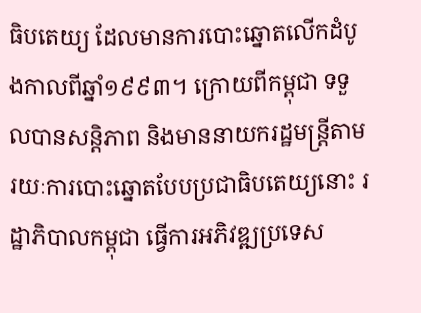ធិបតេយ្យ ដែលមានការបោះឆ្នោតលើកដំបូងកាលពីឆ្នាំ១៩៩៣។ ក្រោយពីកម្ពុជា ទទួលបានសន្តិភាព និងមាននាយករដ្ឋមន្ត្រីតាមរយៈការបោះឆ្នោតបែបប្រជាធិបតេយ្យនោះ រដ្ឋាភិបាលកម្ពុជា ធ្វើការអភិវឌ្ឍប្រទេស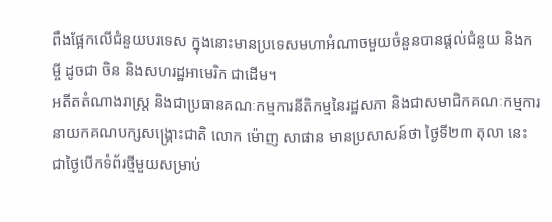ពឹងផ្អែកលើជំនួយបរទេស ក្នុងនោះមានប្រទេសមហាអំណាចមួយចំនួនបានផ្ដល់ជំនួយ និងកម្ចី ដូចជា ចិន និងសហរដ្ឋអាមេរិក ជាដើម។
អតីតតំណាងរាស្ត្រ និងជាប្រធានគណៈកម្មការនីតិកម្មនៃរដ្ឋសភា និងជាសមាជិកគណៈកម្មការនាយកគណបក្សសង្គ្រោះជាតិ លោក ម៉ោញ សាផាន មានប្រសាសន៍ថា ថ្ងៃទី២៣ តុលា នេះ ជាថ្ងៃបើកទំព័រថ្មីមួយសម្រាប់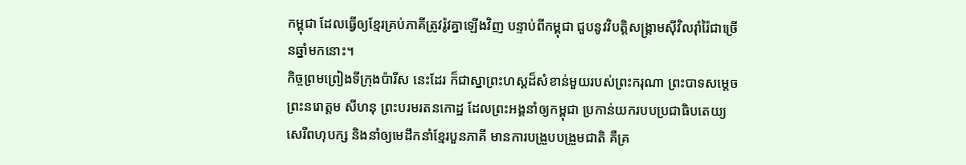កម្ពុជា ដែលធ្វើឲ្យខ្មែរគ្រប់ភាគីត្រូវរ៉ូវគ្នាឡើងវិញ បន្ទាប់ពីកម្ពុជា ជួបនូវវិបត្តិសង្គ្រាមស៊ីវិលរ៉ាំរ៉ៃជាច្រើនឆ្នាំមកនោះ។
កិច្ចព្រមព្រៀងទីក្រុងប៉ារីស នេះដែរ ក៏ជាស្នាព្រះហស្តដ៏សំខាន់មួយរបស់ព្រះករុណា ព្រះបាទសម្ដេច ព្រះនរោត្តម សីហនុ ព្រះបរមរតនកោដ្ឋ ដែលព្រះអង្គនាំឲ្យកម្ពុជា ប្រកាន់យករបបប្រជាធិបតេយ្យសេរីពហុបក្ស និងនាំឲ្យមេដឹកនាំខ្មែរបួនភាគី មានការបង្រួបបង្រួមជាតិ គឺគ្រ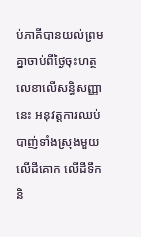ប់ភាគីបានយល់ព្រមគ្នាចាប់ពីថ្ងៃចុះហត្ថលេខាលើសន្ធិសញ្ញានេះ អនុវត្តការឈប់បាញ់ទាំងស្រុងមួយលើដីគោក លើដីទឹក និ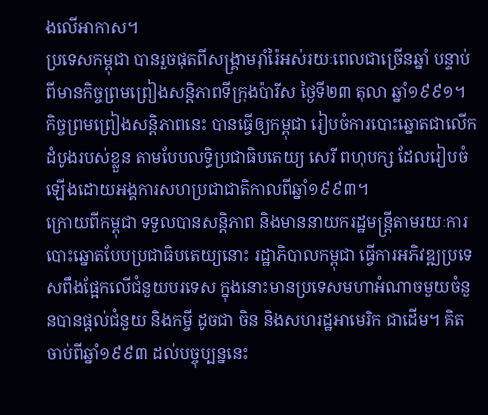ងលើអាកាស។
ប្រទេសកម្ពុជា បានរួចផុតពីសង្គ្រាមរ៉ាំរ៉ៃអស់រយៈពេលជាច្រើនឆ្នាំ បន្ទាប់ពីមានកិច្ចព្រមព្រៀងសន្តិភាពទីក្រុងប៉ារីស ថ្ងៃទី២៣ តុលា ឆ្នាំ១៩៩១។ កិច្ចព្រមព្រៀងសន្តិភាពនេះ បានធ្វើឲ្យកម្ពុជា រៀបចំការបោះឆ្នោតជាលើកដំបូងរបស់ខ្លួន តាមបែបលទ្ធិប្រជាធិបតេយ្យ សេរី ពហុបក្ស ដែលរៀបចំឡើងដោយអង្គការសហប្រជាជាតិកាលពីឆ្នាំ១៩៩៣។
ក្រោយពីកម្ពុជា ទទួលបានសន្តិភាព និងមាននាយករដ្ឋមន្ត្រីតាមរយៈការបោះឆ្នោតបែបប្រជាធិបតេយ្យនោះ រដ្ឋាភិបាលកម្ពុជា ធ្វើការអភិវឌ្ឍប្រទេសពឹងផ្អែកលើជំនួយបរទេស ក្នុងនោះមានប្រទេសមហាអំណាចមួយចំនួនបានផ្ដល់ជំនួយ និងកម្ចី ដូចជា ចិន និងសហរដ្ឋអាមេរិក ជាដើម។ គិតចាប់ពីឆ្នាំ១៩៩៣ ដល់បច្ចុប្បន្ននេះ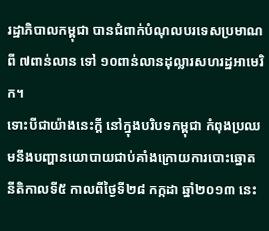រដ្ឋាភិបាលកម្ពុជា បានជំពាក់បំណុលបរទេសប្រមាណពី ៧ពាន់លាន ទៅ ១០ពាន់លានដុល្លារសហរដ្ឋអាមេរិក។
ទោះបីជាយ៉ាងនេះក្ដី នៅក្នុងបរិបទកម្ពុជា កំពុងប្រឈមនឹងបញ្ហានយោបាយជាប់គាំងក្រោយការបោះឆ្នោតនីតិកាលទី៥ កាលពីថ្ងៃទី២៨ កក្កដា ឆ្នាំ២០១៣ នេះ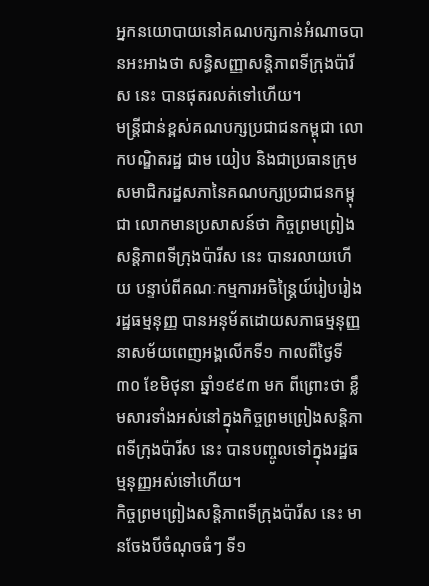អ្នកនយោបាយនៅគណបក្សកាន់អំណាចបានអះអាងថា សន្ធិសញ្ញាសន្តិភាពទីក្រុងប៉ារីស នេះ បានផុតរលត់ទៅហើយ។
មន្ត្រីជាន់ខ្ពស់គណបក្សប្រជាជនកម្ពុជា លោកបណ្ឌិតរដ្ឋ ជាម យៀប និងជាប្រធានក្រុមសមាជិករដ្ឋសភានៃគណបក្សប្រជាជនកម្ពុជា លោកមានប្រសាសន៍ថា កិច្ចព្រមព្រៀងសន្តិភាពទីក្រុងប៉ារីស នេះ បានរលាយហើយ បន្ទាប់ពីគណៈកម្មការអចិន្ត្រៃយ៍រៀបរៀងរដ្ឋធម្មនុញ្ញ បានអនុម័តដោយសភាធម្មនុញ្ញនាសម័យពេញអង្គលើកទី១ កាលពីថ្ងៃទី៣០ ខែមិថុនា ឆ្នាំ១៩៩៣ មក ពីព្រោះថា ខ្លឹមសារទាំងអស់នៅក្នុងកិច្ចព្រមព្រៀងសន្តិភាពទីក្រុងប៉ារីស នេះ បានបញ្ចូលទៅក្នុងរដ្ឋធម្មនុញ្ញអស់ទៅហើយ។
កិច្ចព្រមព្រៀងសន្តិភាពទីក្រុងប៉ារីស នេះ មានចែងបីចំណុចធំៗ ទី១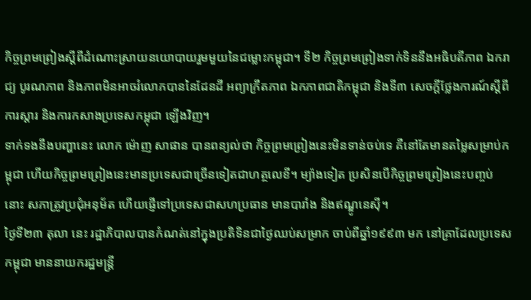កិច្ចព្រមព្រៀងស្ដីពីដំណោះស្រាយនយោបាយរួមមួយនៃជម្លោះកម្ពុជា។ ទី២ កិច្ចព្រមព្រៀងទាក់ទិននឹងអធិបតីភាព ឯករាជ្យ បូរណភាព និងភាពមិនអាចរំលោភបាននៃដែនដី អព្យាក្រឹតភាព ឯកភាពជាតិកម្ពុជា និងទី៣ សេចក្ដីថ្លែងការណ៍ស្ដីពីការស្ដារ និងការកសាងប្រទេសកម្ពុជា ឡើងវិញ។
ទាក់ទងនឹងបញ្ហានេះ លោក ម៉ោញ សាផាន បានពន្យល់ថា កិច្ចព្រមព្រៀងនេះមិនទាន់ចប់ទេ គឺនៅតែមានតម្លៃសម្រាប់កម្ពុជា ហើយកិច្ចព្រមព្រៀងនេះមានប្រទេសជាច្រើនទៀតជាហត្ថលេខី។ ម្យ៉ាងទៀត ប្រសិនបើកិច្ចព្រមព្រៀងនេះបញ្ចប់នោះ សភាត្រូវប្រជុំអនុម័ត ហើយផ្ញើទៅប្រទេសជាសហប្រធាន មានបារាំង និងឥណ្ឌូនេស៊ី។
ថ្ងៃទី២៣ តុលា នេះ រដ្ឋាភិបាលបានកំណត់នៅក្នុងប្រតិទិនជាថ្ងៃឈប់សម្រាក ចាប់ពីឆ្នាំ១៩៩៣ មក នៅគ្រាដែលប្រទេសកម្ពុជា មាននាយករដ្ឋមន្ត្រី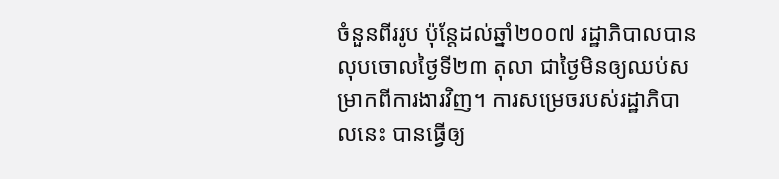ចំនួនពីររូប ប៉ុន្តែដល់ឆ្នាំ២០០៧ រដ្ឋាភិបាលបានលុបចោលថ្ងៃទី២៣ តុលា ជាថ្ងៃមិនឲ្យឈប់សម្រាកពីការងារវិញ។ ការសម្រេចរបស់រដ្ឋាភិបាលនេះ បានធ្វើឲ្យ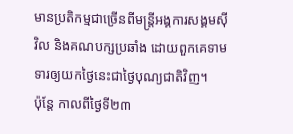មានប្រតិកម្មជាច្រើនពីមន្ត្រីអង្គការសង្គមស៊ីវិល និងគណបក្សប្រឆាំង ដោយពួកគេទាមទារឲ្យយកថ្ងៃនេះជាថ្ងៃបុណ្យជាតិវិញ។
ប៉ុន្តែ កាលពីថ្ងៃទី២៣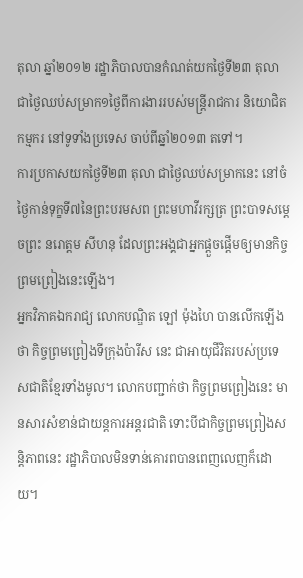តុលា ឆ្នាំ២០១២ រដ្ឋាភិបាលបានកំណត់យកថ្ងៃទី២៣ តុលា ជាថ្ងៃឈប់សម្រាក១ថ្ងៃពីការងាររបស់មន្ត្រីរាជការ និយោជិត កម្មករ នៅទូទាំងប្រទេស ចាប់ពីឆ្នាំ២០១៣ តទៅ។
ការប្រកាសយកថ្ងៃទី២៣ តុលា ជាថ្ងៃឈប់សម្រាកនេះ នៅចំថ្ងៃកាន់ទុក្ខទី៧នៃព្រះបរមសព ព្រះមហាវីរក្សត្រ ព្រះបាទសម្ដេចព្រះ នរោត្តម សីហនុ ដែលព្រះអង្គជាអ្នកផ្ដួចផ្ដើមឲ្យមានកិច្ចព្រមព្រៀងនេះឡើង។
អ្នកវិភាគឯករាជ្យ លោកបណ្ឌិត ឡៅ ម៉ុងហៃ បានលើកឡើងថា កិច្ចព្រមព្រៀងទីក្រុងប៉ារីស នេះ ជាអាយុជីវិតរបស់ប្រទេសជាតិខ្មែរទាំងមូល។ លោកបញ្ជាក់ថា កិច្ចព្រមព្រៀងនេះ មានសារសំខាន់ជាយន្តការអន្តរជាតិ ទោះបីជាកិច្ចព្រមព្រៀងសន្តិភាពនេះ រដ្ឋាភិបាលមិនទាន់គោរពបានពេញលេញក៏ដោយ។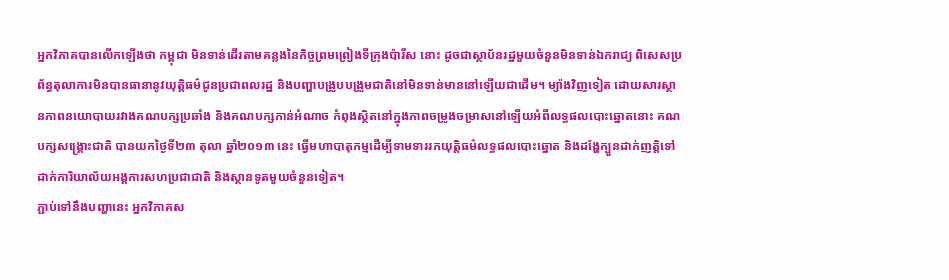អ្នកវិភាគបានលើកឡើងថា កម្ពុជា មិនទាន់ដើរតាមគន្លងនៃកិច្ចព្រមព្រៀងទីក្រុងប៉ារីស នោះ ដូចជាស្ថាប័នរដ្ឋមួយចំនួនមិនទាន់ឯករាជ្យ ពិសេសប្រព័ន្ធតុលាការមិនបានធានានូវយុត្តិធម៌ជូនប្រជាពលរដ្ឋ និងបញ្ហាបង្រួបបង្រួមជាតិនៅមិនទាន់មាននៅឡើយជាដើម។ ម្យ៉ាងវិញទៀត ដោយសារស្ថានភាពនយោបាយរវាងគណបក្សប្រឆាំង និងគណបក្សកាន់អំណាច កំពុងស្ថិតនៅក្នុងភាពចម្រូងចម្រាសនៅឡើយអំពីលទ្ធផលបោះឆ្នោតនោះ គណបក្សសង្គ្រោះជាតិ បានយកថ្ងៃទី២៣ តុលា ឆ្នាំ២០១៣ នេះ ធ្វើមហាបាតុកម្មដើម្បីទាមទាររកយុត្តិធម៌លទ្ធផលបោះឆ្នោត និងដង្ហែក្បួនដាក់ញត្តិទៅដាក់ការិយាល័យអង្គការសហប្រជាជាតិ និងស្ថានទូតមួយចំនួនទៀត។
ភ្ជាប់ទៅនឹងបញ្ហានេះ អ្នកវិភាគស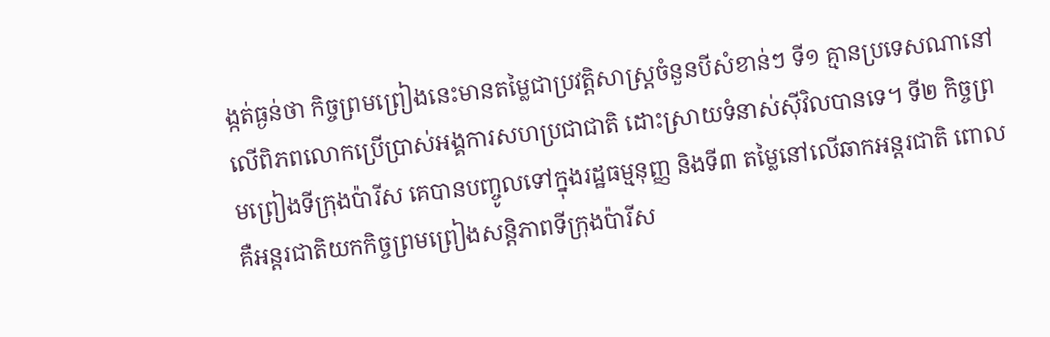ង្កត់ធ្ងន់ថា កិច្ចព្រមព្រៀងនេះមានតម្លៃជាប្រវត្តិសាស្ត្រចំនួនបីសំខាន់ៗ ទី១ គ្មានប្រទេសណានៅលើពិភពលោកប្រើប្រាស់អង្គការសហប្រជាជាតិ ដោះស្រាយទំនាស់ស៊ីវិលបានទេ។ ទី២ កិច្ចព្រមព្រៀងទីក្រុងប៉ារីស គេបានបញ្ចូលទៅក្នុងរដ្ឋធម្មនុញ្ញ និងទី៣ តម្លៃនៅលើឆាកអន្តរជាតិ ពោល គឺអន្តរជាតិយកកិច្ចព្រមព្រៀងសន្តិភាពទីក្រុងប៉ារីស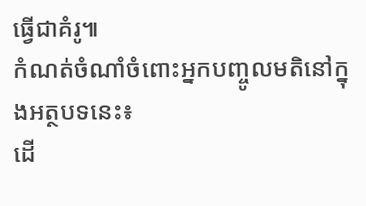ធ្វើជាគំរូ៕
កំណត់ចំណាំចំពោះអ្នកបញ្ចូលមតិនៅក្នុងអត្ថបទនេះ៖
ដើ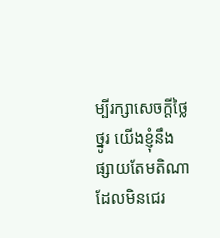ម្បីរក្សាសេចក្ដីថ្លៃថ្នូរ យើងខ្ញុំនឹងផ្សាយតែមតិណា ដែលមិនជេរ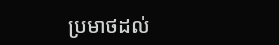ប្រមាថដល់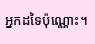អ្នកដទៃប៉ុណ្ណោះ។